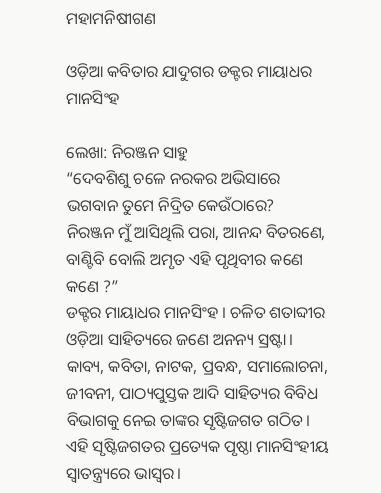ମହାମନିଷୀଗଣ

ଓଡ଼ିଆ କବିତାର ଯାଦୁଗର ଡକ୍ଟର ମାୟାଧର ମାନସିଂହ

ଲେଖା: ନିରଞ୍ଜନ ସାହୁ
“ଦେବଶିଶୁ ଚଳେ ନରକର ଅଭିସାରେ
ଭଗବାନ ତୁମେ ନିଦ୍ରିତ କେଉଁଠାରେ?
ନିରଞ୍ଜନ ମୁଁ ଆସିଥିଲି ପରା, ଆନନ୍ଦ ବିତରଣେ,
ବାଣ୍ଟିବି ବୋଲି ଅମୃତ ଏହି ପୃଥିବୀର କଣେ କଣେ ?”
ଡକ୍ଟର ମାୟାଧର ମାନସିଂହ । ଚଳିତ ଶତାବ୍ଦୀର ଓଡ଼ିଆ ସାହିତ୍ୟରେ ଜଣେ ଅନନ୍ୟ ସ୍ରଷ୍ଟା। କାବ୍ୟ, କବିତା, ନାଟକ, ପ୍ରବନ୍ଧ, ସମାଲୋଚନା, ଜୀବନୀ, ପାଠ୍ୟପୁସ୍ତକ ଆଦି ସାହିତ୍ୟର ବିବିଧ ବିଭାଗକୁ ନେଇ ତାଙ୍କର ସୃଷ୍ଟିଜଗତ ଗଠିତ। ଏହି ସୃଷ୍ଟିଜଗତର ପ୍ରତ୍ୟେକ ପୃଷ୍ଠା ମାନସିଂହୀୟ ସ୍ଵାତନ୍ତ୍ର୍ୟରେ ଭାସ୍ଵର।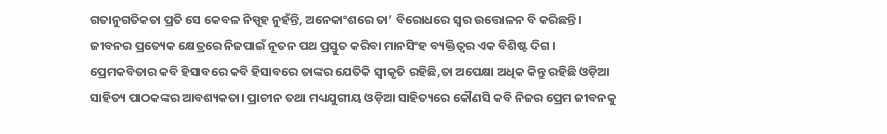ଗତାନୁଗତିକତା ପ୍ରତି ସେ କେବଳ ନିସ୍ପୃହ ନୁହଁନ୍ତି, ଅନେକାଂଶରେ ତା’ ବିରୋଧରେ ସ୍ବର ଉତ୍ତୋଳନ ବି କରିଛନ୍ତି। ଜୀବନର ପ୍ରତ୍ୟେକ କ୍ଷେତ୍ରରେ ନିଜପାଇଁ ନୂତନ ପଥ ପ୍ରସ୍ତୁତ କରିବା ମାନସିଂହ ବ୍ୟକ୍ତିତ୍ଵର ଏକ ବିଶିଷ୍ଟ ଦିଗ ।
ପ୍ରେମକବିତାର କବି ହିସାବରେ କବି ହିସାବରେ ତାଙ୍କର ଯେତିକି ସ୍ଵୀକୃତି ରହିଛି,ତା ଅପେକ୍ଷା ଅଧିକ କିନ୍ତୁ ରହିଛି ଓଡ଼ିଆ ସାହିତ୍ୟ ପାଠକଙ୍କର ଆବଶ୍ୟକତା। ପ୍ରାଚୀନ ତଥା ମଧ୍ୟଯୁଗୀୟ ଓଡ଼ିଆ ସାହିତ୍ୟରେ କୌଣସି କବି ନିଜର ପ୍ରେମ ଜୀବନକୁ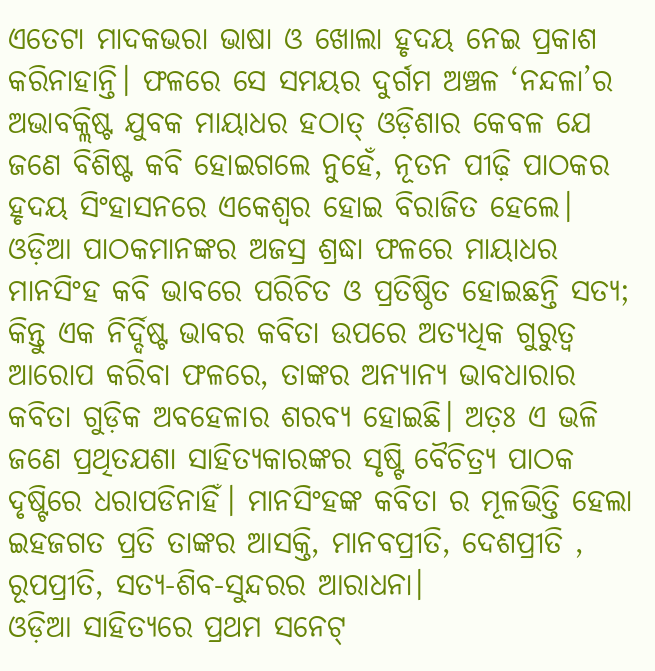ଏତେଟା ମାଦକଭରା ଭାଷା ଓ ଖୋଲା ହୃଦୟ ନେଇ ପ୍ରକାଶ କରିନାହାନ୍ତି। ଫଳରେ ସେ ସମୟର ଦୁର୍ଗମ ଅଞ୍ଚଳ ‘ନନ୍ଦଳା’ର ଅଭାବକ୍ଲିଷ୍ଟ ଯୁବକ ମାୟାଧର ହଠାତ୍ ଓଡ଼ିଶାର କେବଳ ଯେ ଜଣେ ବିଶିଷ୍ଟ କବି ହୋଇଗଲେ ନୁହେଁ, ନୂତନ ପୀଢ଼ି ପାଠକର ହୃଦୟ ସିଂହାସନରେ ଏକେଶ୍ଵର ହୋଇ ବିରାଜିତ ହେଲେ।
ଓଡ଼ିଆ ପାଠକମାନଙ୍କର ଅଜସ୍ର ଶ୍ରଦ୍ଧା ଫଳରେ ମାୟାଧର ମାନସିଂହ କବି ଭାବରେ ପରିଚିତ ଓ ପ୍ରତିଷ୍ଠିତ ହୋଇଛନ୍ତି ସତ୍ୟ; କିନ୍ତୁ ଏକ ନିର୍ଦ୍ଦିଷ୍ଟ ଭାବର କବିତା ଉପରେ ଅତ୍ୟଧିକ ଗୁରୁତ୍ଵ ଆରୋପ କରିବା ଫଳରେ, ତାଙ୍କର ଅନ୍ୟାନ୍ୟ ଭାବଧାରାର କବିତା ଗୁଡ଼ିକ ଅବହେଳାର ଶରବ୍ୟ ହୋଇଛି। ଅତ଼ଃ ଏ ଭଳି ଜଣେ ପ୍ରଥିତଯଶା ସାହିତ୍ୟକାରଙ୍କର ସୃଷ୍ଟି ବୈଚିତ୍ର୍ୟ ପାଠକ ଦୃଷ୍ଟିରେ ଧରାପଡିନାହିଁ। ମାନସିଂହଙ୍କ କବିତା ର ମୂଳଭିତ୍ତି ହେଲା ଇହଜଗତ ପ୍ରତି ତାଙ୍କର ଆସକ୍ତି, ମାନବପ୍ରୀତି, ଦେଶପ୍ରୀତି , ରୂପପ୍ରୀତି, ସତ୍ୟ-ଶିବ-ସୁନ୍ଦରର ଆରାଧନା।
ଓଡ଼ିଆ ସାହିତ୍ୟରେ ପ୍ରଥମ ସନେଟ୍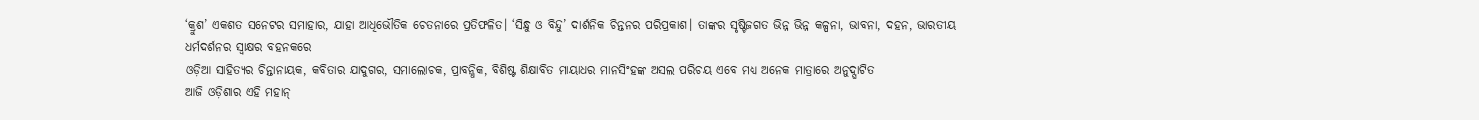‘କ୍ରୁଶ’ ଏକଶତ ସନେଟର ସମାହାର, ଯାହା ଆଧିଭୌତିକ ଚେତନାରେ ପ୍ରତିଫଳିତ। ‘ସିନ୍ଧୁ ଓ ବିନ୍ଦୁ’ ଦାର୍ଶନିକ ଚିନ୍ତନର ପରିପ୍ରକାଶ। ତାଙ୍କର ସୃଷ୍ଟିଜଗତ ଭିନ୍ନ ଭିନ୍ନ କଳ୍ପନା, ଭାବନା, ଦହନ, ଭାରତୀୟ ଧର୍ମଦର୍ଶନର ସ୍ଵାକ୍ଷର ବହନକରେ
ଓଡ଼ିଆ ସାହିତ୍ୟର ଚିନ୍ତାନାୟକ, କବିତାର ଯାଦୁଗର, ସମାଲୋଚକ, ପ୍ରାବନ୍ଧିକ, ବିଶିଷ୍ଟ ଶିକ୍ଷାବିତ ମାୟାଧର ମାନସିଂହଙ୍କ ଅସଲ ପରିଚୟ ଏବେ ମଧ୍ୟ ଅନେକ ମାତ୍ରାରେ ଅନୁଦ୍ଘାଟିତ
ଆଜି ଓଡ଼ିଶାର ଏହି ମହାନ୍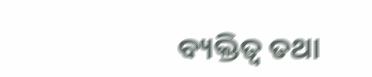ବ୍ୟକ୍ତିତ୍ଵ ତଥା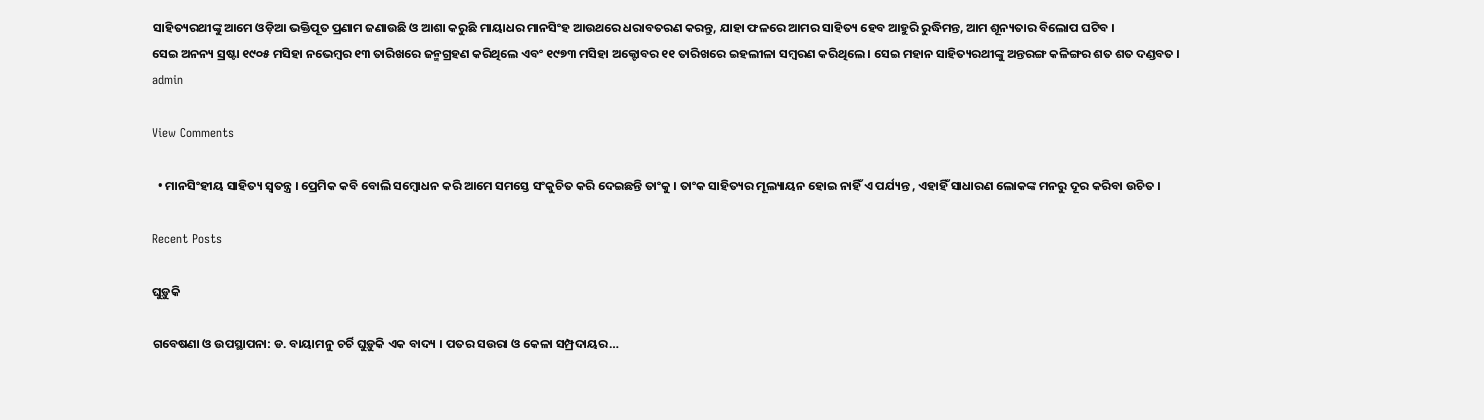ସାହିତ୍ୟରଥୀଙ୍କୁ ଆମେ ଓଡ଼ିଆ ଭକ୍ତିପୂତ ପ୍ରଣାମ ଜଣାଉଛି ଓ ଆଶା କରୁଛି ମାୟାଧର ମାନସିଂହ ଆଉଥରେ ଧରାବତରଣ କରନ୍ତୁ, ଯାହା ଫଳରେ ଆମର ସାହିତ୍ୟ ହେବ ଆହୁରି ରୁଦ୍ଧିମନ୍ତ, ଆମ ଶୂନ୍ୟତାର ବିଲୋପ ଘଟିବ ।
ସେଇ ଅନନ୍ୟ ସ୍ରଷ୍ଟା ୧୯୦୫ ମସିହା ନଭେମ୍ବର ୧୩ ତାରିଖରେ ଜନ୍ମଗ୍ରହଣ କରିଥିଲେ ଏବଂ ୧୯୭୩ ମସିହା ଅକ୍ଟୋବର ୧୧ ତାରିଖରେ ଇହଲୀଳା ସମ୍ବରଣ କରିଥିଲେ । ସେଇ ମହାନ ସାହିତ୍ୟରଥୀଙ୍କୁ ଅନ୍ତରଙ୍ଗ କଳିଙ୍ଗର ଶତ ଶତ ଦଣ୍ଡବତ ।
admin

View Comments

  • ମାନସିଂହୀୟ ସାହିତ୍ୟ ସ୍ଵତନ୍ତ୍ର । ପ୍ରେମିକ କବି ବୋଲି ସମ୍ବୋଧନ କରି ଆମେ ସମସ୍ତେ ସଂକୁଚିତ କରି ଦେଇଛନ୍ତି ତାଂକୁ । ତାଂକ ସାହିତ୍ୟର ମୂଲ୍ୟାୟନ ହୋଇ ନାହିଁ ଏ ପର୍ଯ୍ୟନ୍ତ , ଏହାହିଁ ସାଧାରଣ ଲୋକଙ୍କ ମନରୁ ଦୂର କରିବା ଉଚିତ ।

Recent Posts

ଘୁଡ଼ୁକି

ଗବେଷଣା ଓ ଉପସ୍ଥାପନା: ଡ. ବାୟାମନୁ ଚର୍ଚି ଘୁଡ଼ୁକି ଏକ ବାଦ୍ୟ । ପତର ସଉରା ଓ କେଳା ସମ୍ପ୍ରଦାୟର…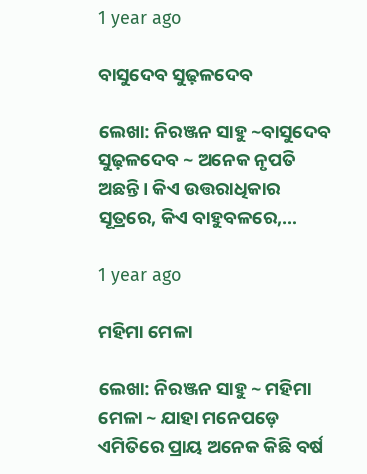1 year ago

ବାସୁଦେବ ସୁଢ଼ଳଦେବ

ଲେଖା: ନିରଞ୍ଜନ ସାହୁ ~ବାସୁଦେବ ସୁଢ଼ଳଦେବ ~ ଅନେକ ନୃପତି ଅଛନ୍ତି । କିଏ ଉତ୍ତରାଧିକାର ସୂତ୍ରରେ, କିଏ ବାହୁବଳରେ,…

1 year ago

ମହିମା ମେଳା

ଲେଖା: ନିରଞ୍ଜନ ସାହୁ ~ ମହିମା ମେଳା ~ ଯାହା ମନେପଡ଼େ ଏମିତିରେ ପ୍ରାୟ ଅନେକ କିଛି ବର୍ଷ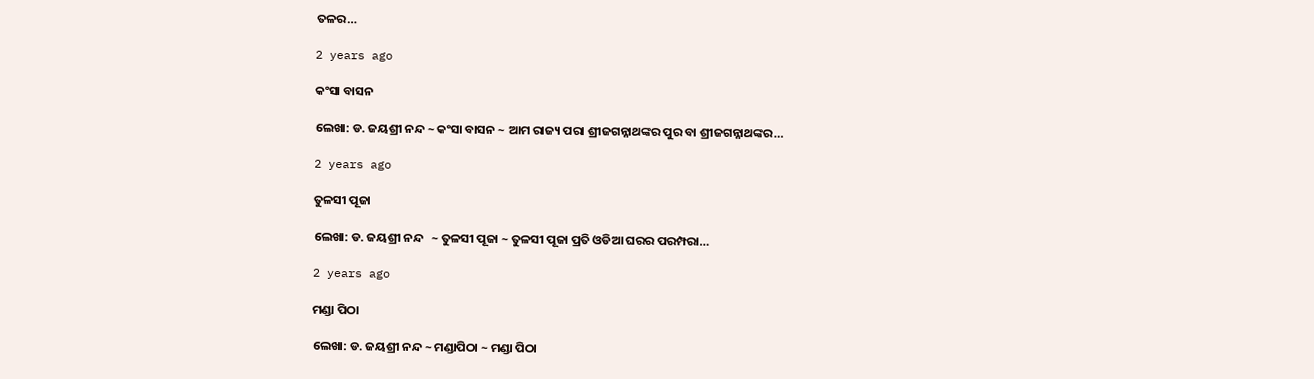ତଳର…

2 years ago

କଂସା ବାସନ

ଲେଖା: ଡ. ଜୟଶ୍ରୀ ନନ୍ଦ ~ କଂସା ବାସନ ~ ଆମ ରାଜ୍ୟ ପରା ଶ୍ରୀଜଗନ୍ନାଥଙ୍କର ପୁର ବା ଶ୍ରୀଜଗନ୍ନାଥଙ୍କର…

2 years ago

ତୁଳସୀ ପୂଜା

ଲେଖା: ଡ. ଜୟଶ୍ରୀ ନନ୍ଦ   ~ ତୁଳସୀ ପୂଜା ~ ତୁଳସୀ ପୂଜା ପ୍ରତି ଓଡିଆ ଘରର ପରମ୍ପରା…

2 years ago

ମଣ୍ଡା ପିଠା

ଲେଖା: ଡ. ଜୟଶ୍ରୀ ନନ୍ଦ ~ ମଣ୍ଡାପିଠା ~ ମଣ୍ଡା ପିଠା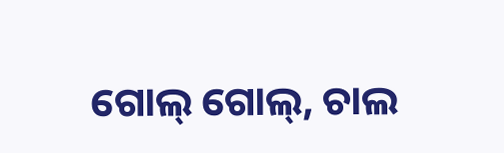ଗୋଲ୍ ଗୋଲ୍, ଚାଲ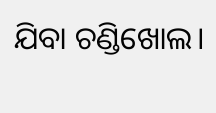ଯିବା ଚଣ୍ଡିଖୋଲ।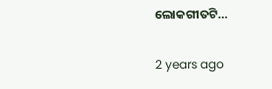ଲୋକଗୀତଟି…

2 years ago